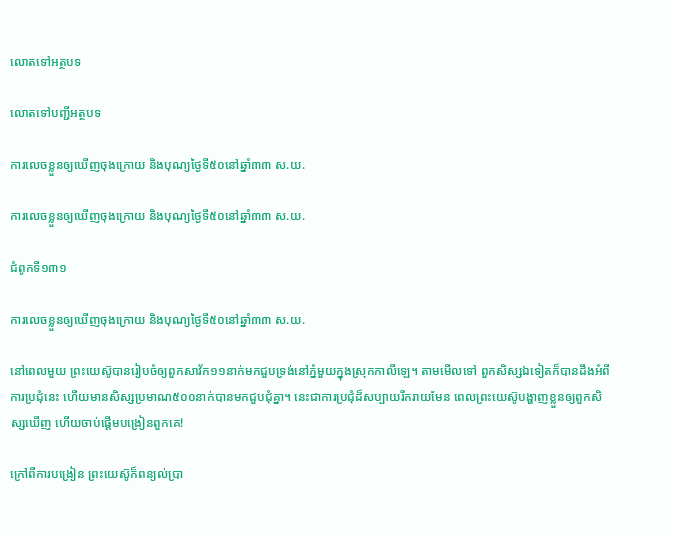លោតទៅអត្ថបទ

លោតទៅបញ្ជីអត្ថបទ

ការលេចខ្លួនឲ្យឃើញចុងក្រោយ និងបុណ្យថ្ងៃទី៥០នៅឆ្នាំ៣៣ ស.យ.

ការលេចខ្លួនឲ្យឃើញចុងក្រោយ និងបុណ្យថ្ងៃទី៥០នៅឆ្នាំ៣៣ ស.យ.

ជំពូកទី១៣១

ការលេចខ្លួនឲ្យឃើញចុងក្រោយ និងបុណ្យថ្ងៃទី៥០នៅឆ្នាំ៣៣ ស.យ.

នៅពេលមួយ ព្រះយេស៊ូបានរៀបចំឲ្យពួកសាវ័ក១១នាក់មកជួបទ្រង់នៅភ្នំមួយក្នុងស្រុកកាលីឡេ។ តាមមើលទៅ ពួកសិស្សឯទៀតក៏បានដឹងអំពីការប្រជុំនេះ ហើយមានសិស្សប្រមាណ៥០០នាក់បានមកជួបជុំគ្នា។ នេះជាការប្រជុំដ៏សប្បាយរីករាយមែន ពេលព្រះយេស៊ូបង្ហាញខ្លួនឲ្យពួកសិស្សឃើញ ហើយចាប់ផ្ដើមបង្រៀនពួកគេ!

ក្រៅពីការបង្រៀន ព្រះយេស៊ូក៏ពន្យល់ប្រា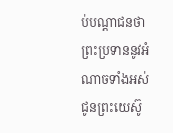ប់បណ្ដាជនថា ព្រះប្រទាននូវអំណាចទាំងអស់ជូនព្រះយេស៊ូ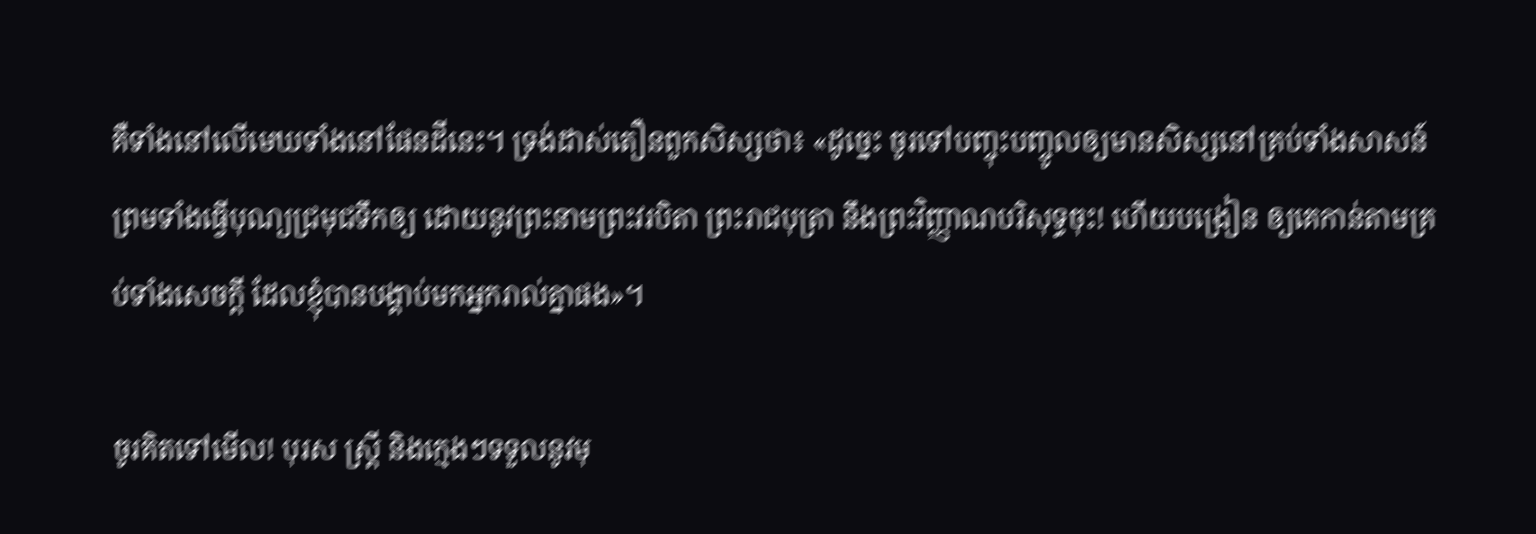គឺទាំងនៅលើមេឃទាំងនៅផែនដីនេះ។ ទ្រង់ដាស់តឿនពួកសិស្សថា៖ «ដូច្នេះ ចូរទៅបញ្ចុះបញ្ចូលឲ្យមានសិស្សនៅគ្រប់ទាំងសាសន៍ ព្រមទាំងធ្វើបុណ្យជ្រមុជទឹកឲ្យ ដោយនូវព្រះនាមព្រះវរបិតា ព្រះរាជបុត្រា នឹងព្រះវិញ្ញាណបរិសុទ្ធចុះ! ហើយបង្រៀន ឲ្យគេកាន់តាមគ្រប់ទាំងសេចក្ដី ដែលខ្ញុំបានបង្គាប់មកអ្នករាល់គ្នាផង»។

ចូរគិតទៅមើល! បុរស ស្ត្រី និងក្មេងៗទទួលនូវមុ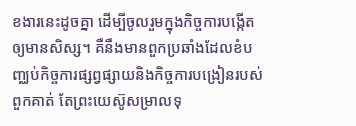ខងារនេះដូចគ្នា ដើម្បីចូលរួមក្នុងកិច្ចការបង្កើតឲ្យមានសិស្ស។ គឺនឹងមានពួកប្រឆាំងដែលខំបញ្ឈប់កិច្ចការផ្សព្វផ្សាយនិងកិច្ចការបង្រៀនរបស់ពួកគាត់ តែព្រះយេស៊ូសម្រាលទុ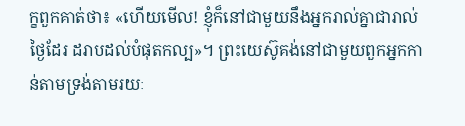ក្ខពួកគាត់ថា៖ «ហើយមើល! ខ្ញុំក៏នៅជាមួយនឹងអ្នករាល់គ្នាជារាល់ថ្ងៃដែរ ដរាបដល់បំផុតកល្ប»។ ព្រះយេស៊ូគង់នៅជាមួយពួកអ្នកកាន់តាមទ្រង់តាមរយៈ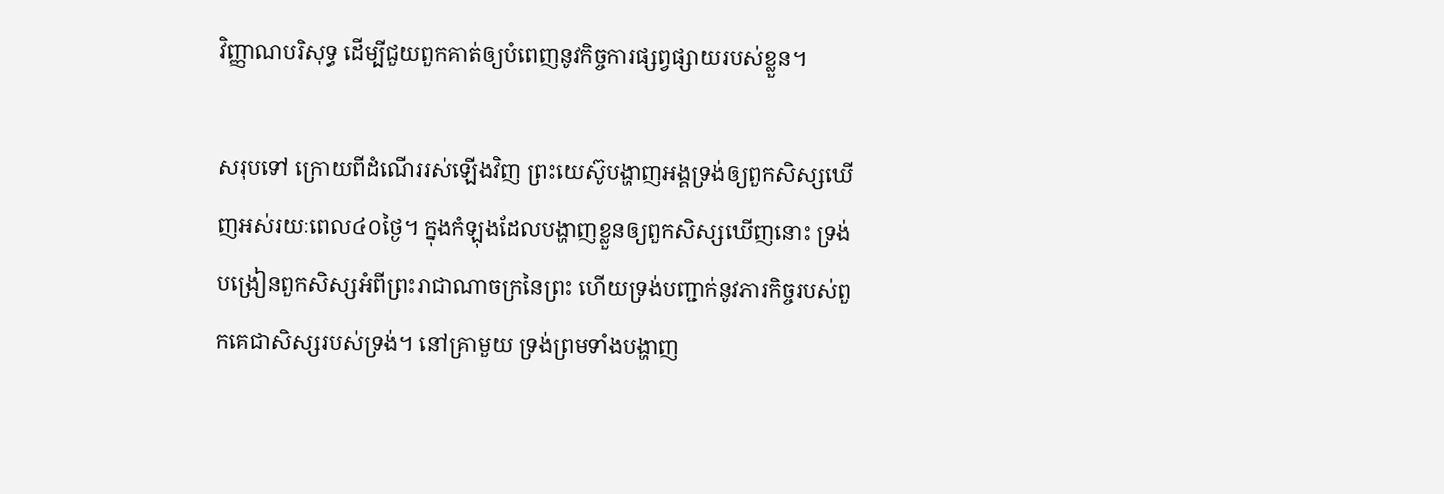វិញ្ញាណបរិសុទ្ធ ដើម្បីជួយពួកគាត់ឲ្យបំពេញនូវកិច្ចការផ្សព្វផ្សាយរបស់ខ្លួន។

សរុបទៅ ក្រោយពីដំណើររស់ឡើងវិញ ព្រះយេស៊ូបង្ហាញអង្គទ្រង់ឲ្យពួកសិស្សឃើញអស់រយៈពេល៤០ថ្ងៃ។ ក្នុងកំឡុងដែលបង្ហាញខ្លួនឲ្យពួកសិស្សឃើញនោះ ទ្រង់បង្រៀនពួកសិស្សអំពីព្រះរាជាណាចក្រនៃព្រះ ហើយទ្រង់បញ្ជាក់នូវភារកិច្ចរបស់ពួកគេជាសិស្សរបស់ទ្រង់។ នៅគ្រាមួយ ទ្រង់ព្រមទាំងបង្ហាញ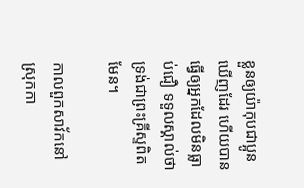ខ្លួនឲ្យយ៉ាកុបជាប្អូនឃើញដែរ ហើយបានធ្វើឲ្យអ្នកដែលមិនធ្លាប់ជឿ ទទួលស្គាល់ថាទ្រង់ជាព្រះគ្រីស្ទពិតមែន។

កាលពួកសាវ័កនៅស្រុកកា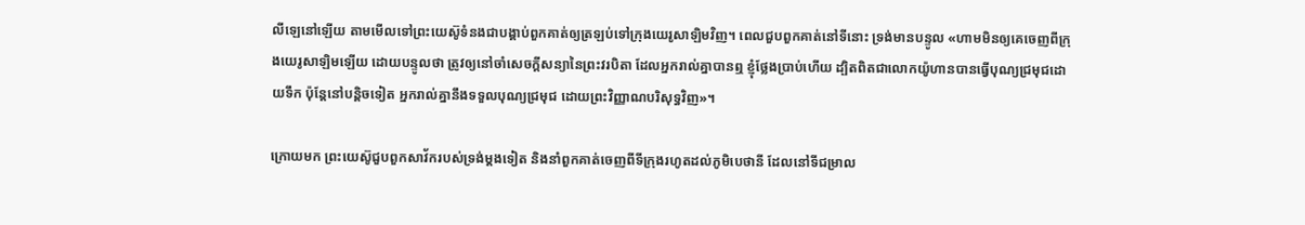លីឡេនៅឡើយ តាមមើលទៅព្រះយេស៊ូទំនងជាបង្គាប់ពួកគាត់ឲ្យត្រឡប់ទៅក្រុងយេរូសាឡិមវិញ។ ពេលជួបពួកគាត់នៅទីនោះ ទ្រង់មានបន្ទូល «ហាមមិនឲ្យគេចេញពីក្រុងយេរូសាឡិមឡើយ ដោយបន្ទូលថា ត្រូវឲ្យនៅចាំសេចក្ដីសន្យានៃព្រះវរបិតា ដែលអ្នករាល់គ្នាបានឮ ខ្ញុំថ្លែងប្រាប់ហើយ ដ្បិតពិតជាលោកយ៉ូហានបានធ្វើបុណ្យជ្រមុជដោយទឹក ប៉ុន្តែនៅបន្ដិចទៀត អ្នករាល់គ្នានឹងទទួលបុណ្យជ្រមុជ ដោយព្រះវិញ្ញាណបរិសុទ្ធវិញ»។

ក្រោយមក ព្រះយេស៊ូជួបពួកសាវ័ករបស់ទ្រង់ម្ដងទៀត និងនាំពួកគាត់ចេញពីទីក្រុងរហូតដល់ភូមិបេថានី ដែលនៅទីជម្រាល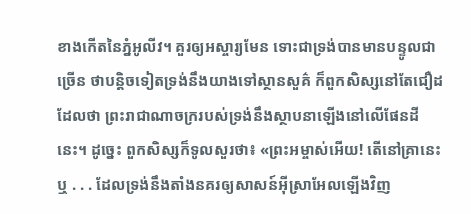ខាងកើតនៃភ្នំអូលីវ។ គួរឲ្យអស្ចារ្យមែន ទោះជាទ្រង់បានមានបន្ទូលជាច្រើន ថាបន្ដិចទៀតទ្រង់នឹងយាងទៅស្ថានសួគ៌ ក៏ពួកសិស្សនៅតែជឿដដែលថា ព្រះរាជាណាចក្ររបស់ទ្រង់នឹងស្ថាបនាឡើងនៅលើផែនដីនេះ។ ដូច្នេះ ពួកសិស្សក៏ទូលសួរថា៖ «ព្រះអម្ចាស់អើយ! តើនៅគ្រានេះឬ . . . ដែលទ្រង់នឹងតាំងនគរឲ្យសាសន៍អ៊ីស្រាអែលឡើងវិញ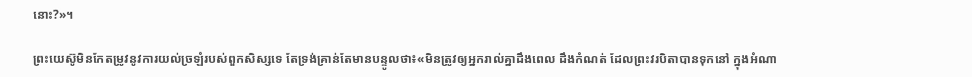នោះ?»។

ព្រះយេស៊ូមិនកែតម្រូវនូវការយល់ច្រឡំរបស់ពួកសិស្សទេ តែទ្រង់គ្រាន់តែមានបន្ទូលថា៖«មិនត្រូវឲ្យអ្នករាល់គ្នាដឹងពេល ដឹងកំណត់ ដែលព្រះវរបិតាបានទុកនៅ ក្នុងអំណា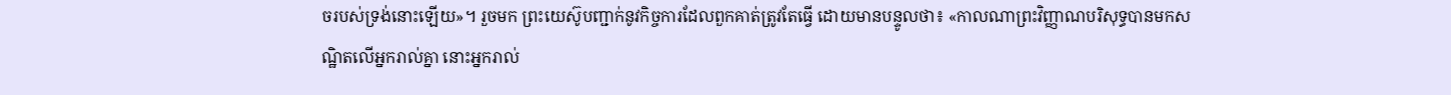ចរបស់ទ្រង់នោះឡើយ»។ រួចមក ព្រះយេស៊ូបញ្ជាក់នូវកិច្ចការដែលពួកគាត់ត្រូវតែធ្វើ ដោយមានបន្ទូលថា៖ «កាលណាព្រះវិញ្ញាណបរិសុទ្ធបានមកសណ្ឋិតលើអ្នករាល់គ្នា នោះអ្នករាល់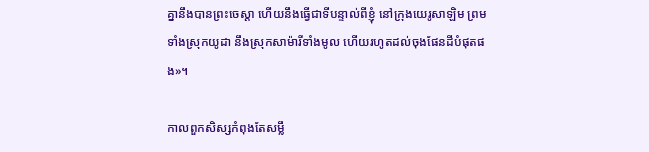គ្នានឹងបានព្រះចេស្ដា ហើយនឹងធ្វើជាទីបន្ទាល់ពីខ្ញុំ នៅក្រុងយេរូសាឡិម ព្រមទាំងស្រុកយូដា នឹងស្រុកសាម៉ារីទាំងមូល ហើយរហូតដល់ចុងផែនដីបំផុតផង»។

កាលពួកសិស្សកំពុងតែសម្លឹ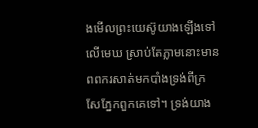ងមើលព្រះយេស៊ូយាងឡើងទៅលើមេឃ ស្រាប់តែភ្លាមនោះមានពពករសាត់មកបាំងទ្រង់ពីក្រសែភ្នែកពួកគេទៅ។ ទ្រង់យាង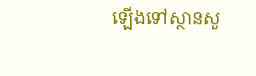ឡើងទៅស្ថានសួ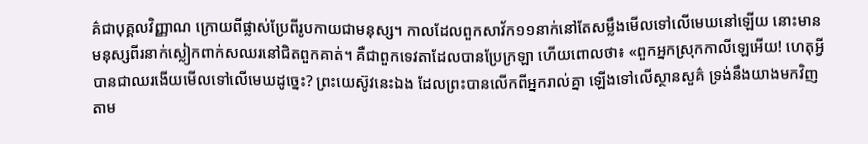គ៌ជាបុគ្គលវិញ្ញាណ ក្រោយពីផ្លាស់ប្រែពីរូបកាយជាមនុស្ស។ កាលដែលពួកសាវ័ក១១នាក់នៅតែសម្លឹងមើលទៅលើមេឃនៅឡើយ នោះមានមនុស្សពីរនាក់ស្លៀកពាក់សឈរនៅជិតពួកគាត់។ គឺជាពួកទេវតាដែលបានប្រែក្រឡា ហើយពោលថា៖ «ពួកអ្នកស្រុកកាលីឡេអើយ! ហេតុអ្វីបានជាឈរងើយមើលទៅលើមេឃដូច្នេះ? ព្រះយេស៊ូវនេះឯង ដែលព្រះបានលើកពីអ្នករាល់គ្នា ឡើងទៅលើស្ថានសួគ៌ ទ្រង់នឹងយាងមកវិញ តាម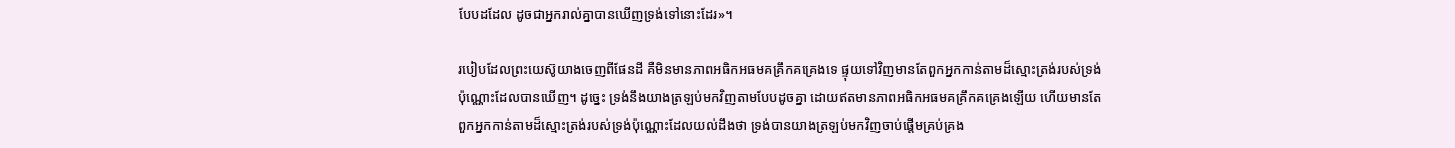បែបដដែល ដូចជាអ្នករាល់គ្នាបានឃើញទ្រង់ទៅនោះដែរ»។

របៀបដែលព្រះយេស៊ូយាងចេញពីផែនដី គឺមិនមានភាពអធិកអធមគគ្រឹកគគ្រេងទេ ផ្ទុយទៅវិញមានតែពួកអ្នកកាន់តាមដ៏ស្មោះត្រង់របស់ទ្រង់ប៉ុណ្ណោះដែលបានឃើញ។ ដូច្នេះ ទ្រង់នឹងយាងត្រឡប់មកវិញតាមបែបដូចគ្នា ដោយឥតមានភាពអធិកអធមគគ្រឹកគគ្រេងឡើយ ហើយមានតែពួកអ្នកកាន់តាមដ៏ស្មោះត្រង់របស់ទ្រង់ប៉ុណ្ណោះដែលយល់ដឹងថា ទ្រង់បានយាងត្រឡប់មកវិញចាប់ផ្ដើមគ្រប់គ្រង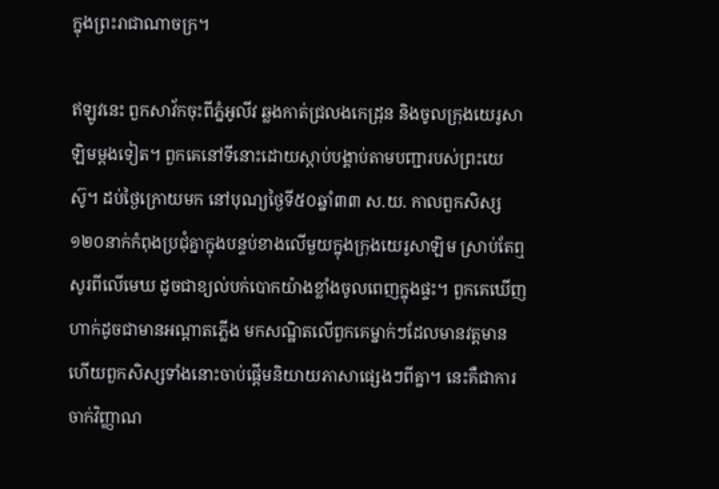ក្នុងព្រះរាជាណាចក្រ។

ឥឡូវនេះ ពួកសាវ័កចុះពីភ្នំអូលីវ ឆ្លងកាត់ជ្រលងកេដ្រុន និងចូលក្រុងយេរូសាឡិមម្ដងទៀត។ ពួកគេនៅទីនោះដោយស្ដាប់បង្គាប់តាមបញ្ជារបស់ព្រះយេស៊ូ។ ដប់ថ្ងៃក្រោយមក នៅបុណ្យថ្ងៃទី៥០ឆ្នាំ៣៣ ស.យ. កាលពួកសិស្ស១២០នាក់កំពុងប្រជុំគ្នាក្នុងបន្ទប់ខាងលើមួយក្នុងក្រុងយេរូសាឡិម ស្រាប់តែឮសូរពីលើមេឃ ដូចជាខ្យល់បក់បោកយ៉ាងខ្លាំងចូលពេញក្នុងផ្ទះ។ ពួកគេឃើញហាក់ដូចជាមានអណ្ដាតភ្លើង មកសណ្ឋិតលើពួកគេម្នាក់ៗដែលមានវត្តមាន ហើយពួកសិស្សទាំងនោះចាប់ផ្ដើមនិយាយភាសាផ្សេងៗពីគ្នា។ នេះគឺជាការចាក់វិញ្ញាណ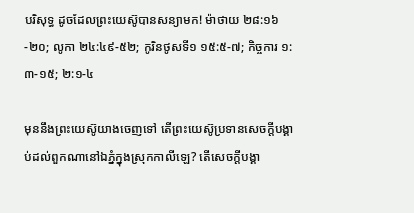បរិសុទ្ធ ដូចដែលព្រះយេស៊ូបានសន្យាមក! ម៉ាថាយ ២៨:១៦-២០; លូកា ២៤:៤៩-៥២; កូរិនថូសទី១ ១៥:៥-៧; កិច្ចការ ១:៣-១៥; ២:១-៤

មុននឹងព្រះយេស៊ូយាងចេញទៅ តើព្រះយេស៊ូប្រទានសេចក្ដីបង្គាប់ដល់ពួកណានៅឯភ្នំក្នុងស្រុកកាលីឡេ? តើសេចក្ដីបង្គា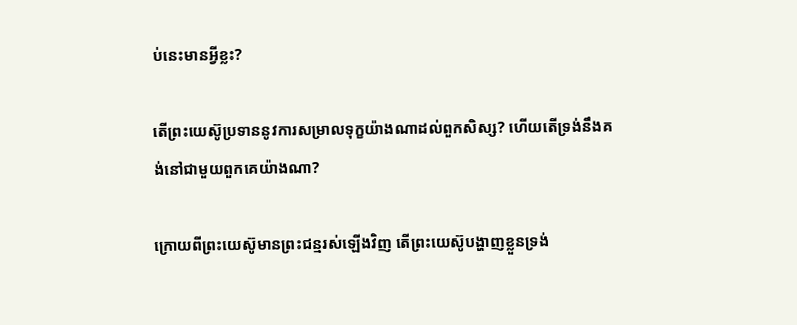ប់នេះមានអ្វីខ្លះ?

តើព្រះយេស៊ូប្រទាននូវការសម្រាលទុក្ខយ៉ាងណាដល់ពួកសិស្ស? ហើយតើទ្រង់នឹងគង់នៅជាមួយពួកគេយ៉ាងណា?

ក្រោយពីព្រះយេស៊ូមានព្រះជន្មរស់ឡើងវិញ តើព្រះយេស៊ូបង្ហាញខ្លួនទ្រង់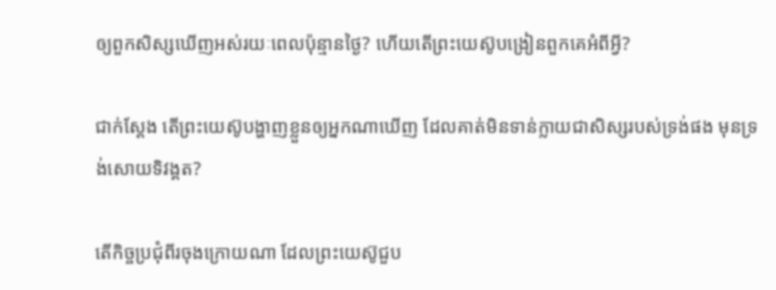ឲ្យពួកសិស្សឃើញអស់រយៈពេលប៉ុន្មានថ្ងៃ? ហើយតើព្រះយេស៊ូបង្រៀនពួកគេអំពីអ្វី?

ជាក់ស្តែង តើព្រះយេស៊ូបង្ហាញខ្លួនឲ្យអ្នកណាឃើញ ដែលគាត់មិនទាន់ក្លាយជាសិស្សរបស់ទ្រង់ផង មុនទ្រង់សោយទិវង្គត?

តើកិច្ចប្រជុំពីរចុងក្រោយណា ដែលព្រះយេស៊ូជួប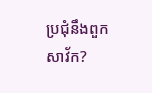ប្រជុំនឹងពួកសាវ័ក?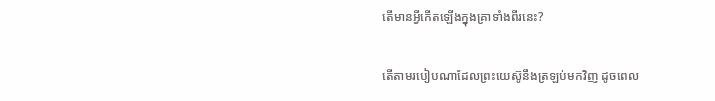តើមានអ្វីកើតឡើងក្នុងគ្រាទាំងពីរនេះ?

តើតាមរបៀបណាដែលព្រះយេស៊ូនឹងត្រឡប់មកវិញ ដូចពេល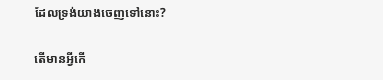ដែលទ្រង់យាងចេញទៅនោះ?

តើមានអ្វីកើ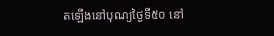តឡើងនៅបុណ្យថ្ងៃទី៥០ នៅ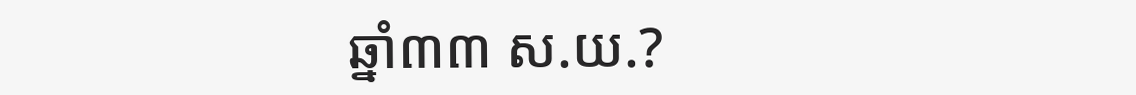ឆ្នាំ៣៣ ស.យ.?